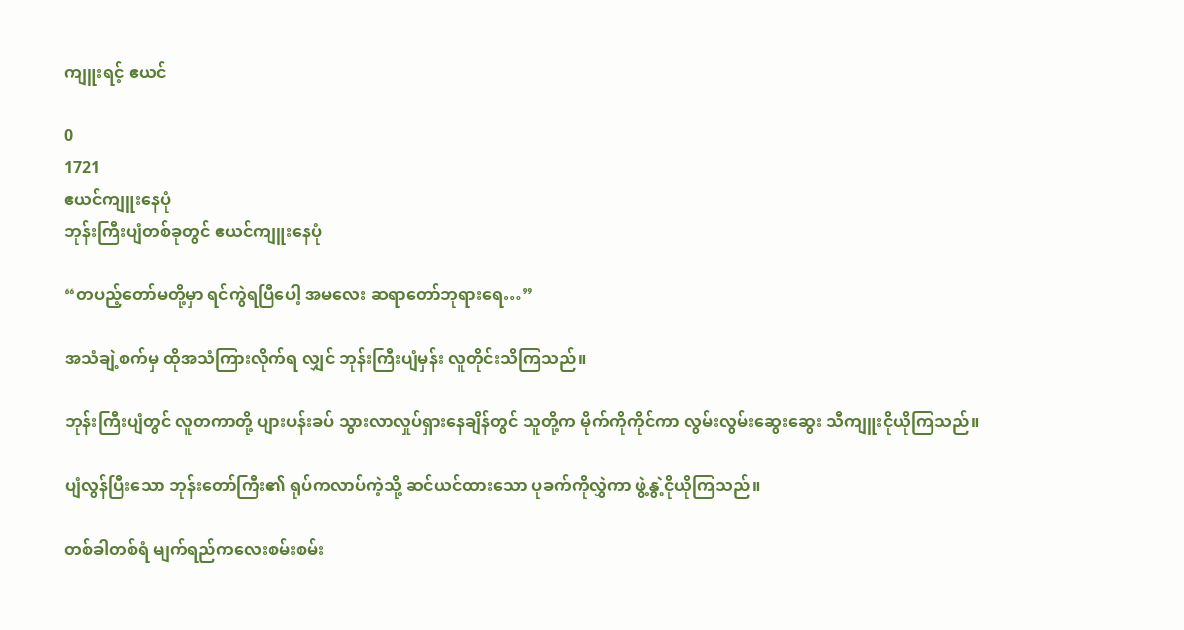ကျူးရင့် ဧယင်

0
1721
ဧယင်ကျူးနေပုံ
ဘုန်းကြီးပျံတစ်ခုတွင် ဧယင်ကျူးနေပုံ

“တပည့်တော်မတို့မှာ ရင်ကွဲရပြီပေါ့ အမလေး ဆရာတော်ဘုရားရေ…”

အသံချဲ့စက်မှ ထိုအသံကြားလိုက်ရ လျှင် ဘုန်းကြီးပျံမှန်း လူတိုင်းသိကြသည်။

ဘုန်းကြီးပျံတွင် လူတကာတို့ ပျားပန်းခပ် သွားလာလှုပ်ရှားနေချိန်တွင် သူတို့က မိုက်ကိုကိုင်ကာ လွမ်းလွမ်းဆွေးဆွေး သီကျူးငိုယိုကြသည်။

ပျံလွန်ပြီးသော ဘုန်းတော်ကြီး၏ ရုပ်ကလာပ်ကဲ့သို့ ဆင်ယင်ထားသော ပုခက်ကိုလွှဲကာ ဖွဲ့နွဲ့ငိုယိုကြသည်။

တစ်ခါတစ်ရံ မျက်ရည်ကလေးစမ်းစမ်း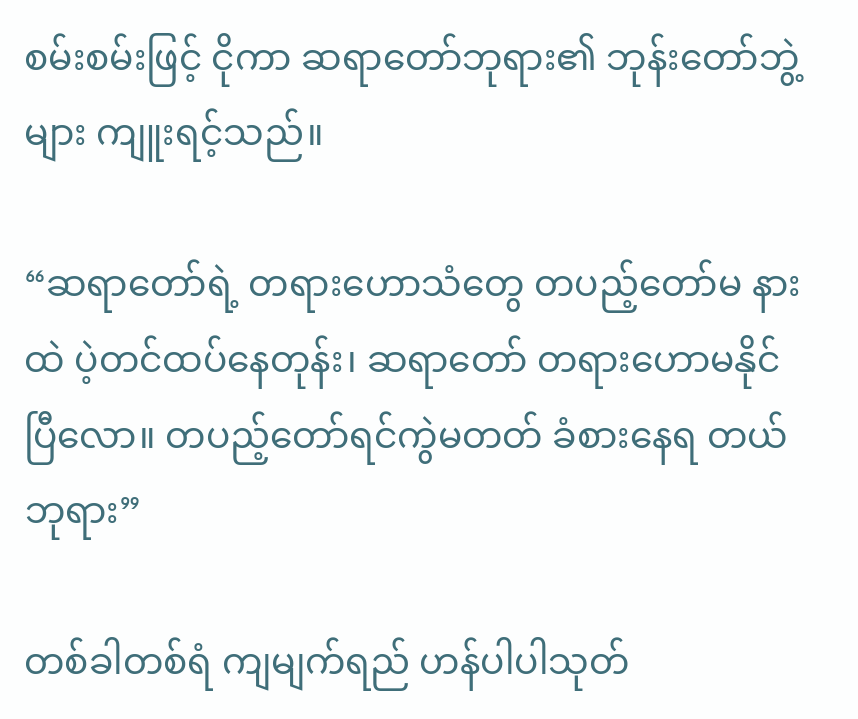စမ်းစမ်းဖြင့် ငိုကာ ဆရာတော်ဘုရား၏ ဘုန်းတော်ဘွဲ့များ ကျူးရင့်သည်။

“ဆရာတော်ရဲ့ တရားဟောသံတွေ တပည့်တော်မ နားထဲ ပဲ့တင်ထပ်နေတုန်း၊ ဆရာတော် တရားဟောမနိုင်ပြီလော။ တပည့်တော်ရင်ကွဲမတတ် ခံစားနေရ တယ်ဘုရား”

တစ်ခါတစ်ရံ ကျမျက်ရည် ဟန်ပါပါသုတ်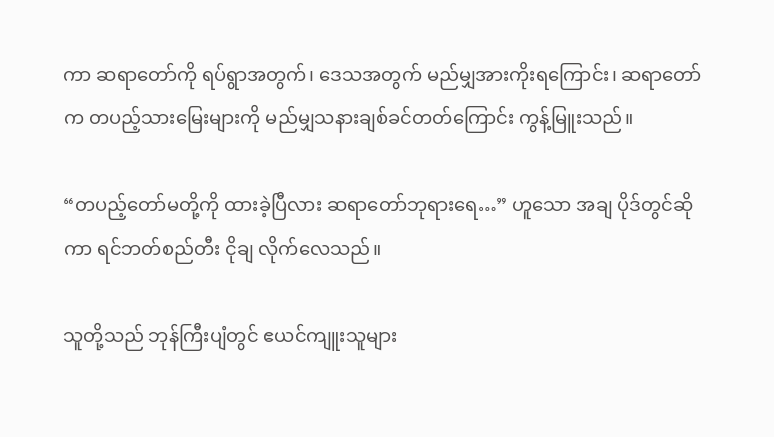ကာ ဆရာတော်ကို ရပ်ရွာအတွက်၊ ဒေသအတွက် မည်မျှအားကိုးရကြောင်း၊ ဆရာတော်က တပည့်သားမြေးများကို မည်မျှသနားချစ်ခင်တတ်ကြောင်း ကွန့်မြူးသည်။

“တပည့်တော်မတို့ကို ထားခဲ့ပြီလား ဆရာတော်ဘုရားရေ…” ဟူသော အချ ပိုဒ်တွင်ဆိုကာ ရင်ဘတ်စည်တီး ငိုချ လိုက်လေသည်။

သူတို့သည် ဘုန်ကြီးပျံတွင် ဧယင်ကျူးသူများ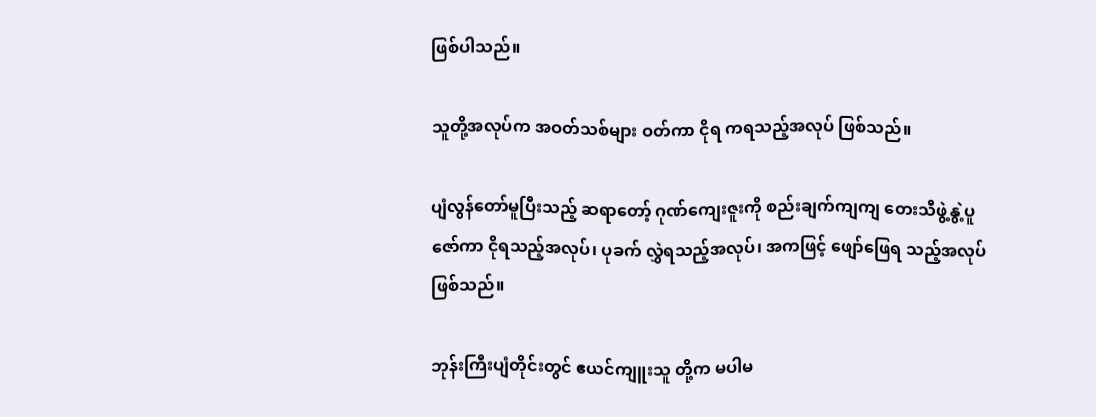ဖြစ်ပါသည်။

သူတို့အလုပ်က အဝတ်သစ်များ ဝတ်ကာ ငိုရ ကရသည့်အလုပ် ဖြစ်သည်။

ပျံလွန်တော်မူပြီးသည့် ဆရာတော့် ဂုဏ်ကျေးဇူးကို စည်းချက်ကျကျ တေးသီဖွဲ့နွဲ့ပူဇော်ကာ ငိုရသည့်အလုပ်၊ ပုခက် လွှဲရသည့်အလုပ်၊ အကဖြင့် ဖျော်ဖြေရ သည့်အလုပ် ဖြစ်သည်။

ဘုန်းကြီးပျံတိုင်းတွင် ဧယင်ကျူးသူ တို့က မပါမ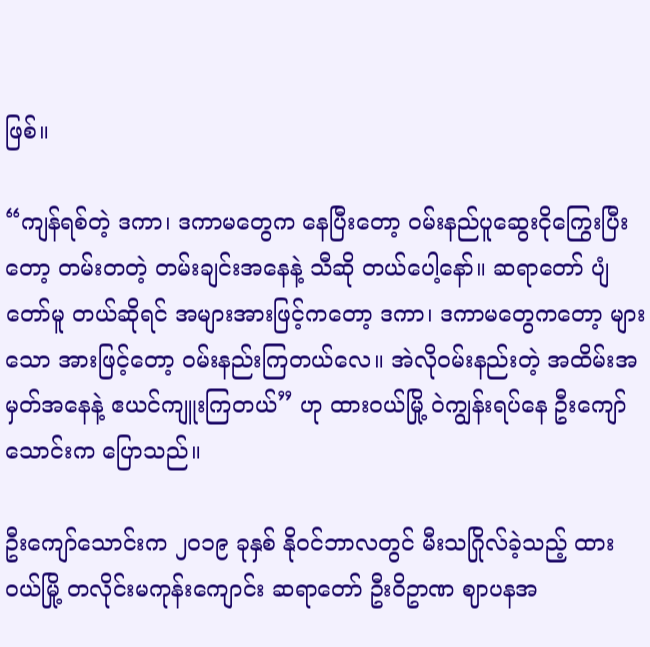ဖြစ်။

“ကျန်ရစ်တဲ့ ဒကာ၊ ဒကာမတွေက နေပြီးတော့ ဝမ်းနည်ပူဆွေးငိုကြွေးပြီး တော့ တမ်းတတဲ့ တမ်းချင်းအနေနဲ့ သီဆို တယ်ပေါ့နော်။ ဆရာတော် ပျံတော်မူ တယ်ဆိုရင် အများအားဖြင့်ကတော့ ဒကာ၊ ဒကာမတွေကတော့ များသော အားဖြင့်တော့ ဝမ်းနည်းကြတယ်လေ။ အဲလိုဝမ်းနည်းတဲ့ အထိမ်းအမှတ်အနေနဲ့ ဧယင်ကျူးကြတယ်” ဟု ထားဝယ်မြို့ ဝဲကျွန်းရပ်နေ ဦးကျော်သောင်းက ပြောသည်။

ဦးကျော်သောင်းက ၂၀၁၉ ခုနှစ် နိုဝင်ဘာလတွင် မီးသဂြိုလ်ခဲ့သည့် ထားဝယ်မြို့ တလိုင်းမကုန်းကျောင်း ဆရာတော် ဦးဝိဥာဏ ဈာပနအ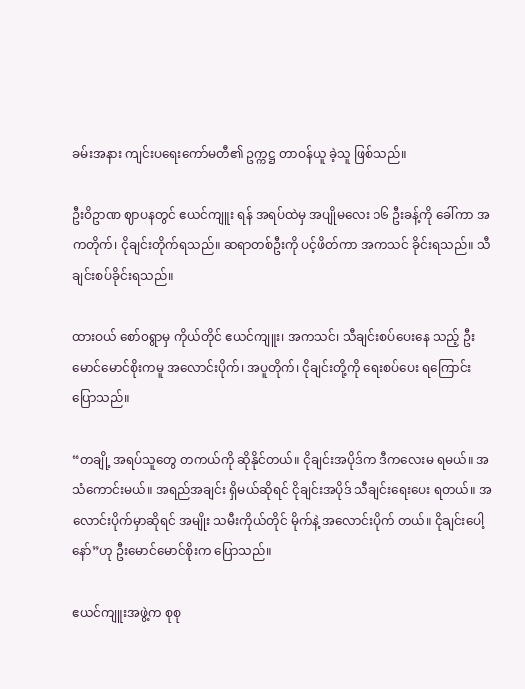ခမ်းအနား ကျင်းပရေးကော်မတီ၏ ဥက္ကဋ္ဌ တာဝန်ယူ ခဲ့သူ ဖြစ်သည်။

ဦးဝိဥာဏ ဈာပနတွင် ဧယင်ကျူး ရန် အရပ်ထဲမှ အပျိုမလေး ၁၆ ဦးခန့်ကို ခေါ်ကာ အကတိုက်၊ ငိုချင်းတိုက်ရသည်။ ဆရာတစ်ဦးကို ပင့်ဖိတ်ကာ အကသင် ခိုင်းရသည်။ သီချင်းစပ်ခိုင်းရသည်။

ထားဝယ် စော်၀ရွာမှ ကိုယ်တိုင် ဧယင်ကျူး၊ အကသင်၊ သီချင်းစပ်ပေးနေ သည့် ဦးမောင်မောင်စိုးကမူ အလောင်းပိုက်၊ အပူတိုက်၊ ငိုချင်းတို့ကို ရေးစပ်ပေး ရကြောင်း ပြောသည်။

“တချို့ အရပ်သူတွေ တကယ်ကို ဆိုနိုင်တယ်။ ငိုချင်းအပိုဒ်က ဒီကလေးမ ရမယ်။ အသံကောင်းမယ်။ အရည်အချင်း ရှိမယ်ဆိုရင် ငိုချင်းအပိုဒ် သီချင်းရေးပေး ရတယ်။ အလောင်းပိုက်မှာဆိုရင် အမျိုး သမီးကိုယ်တိုင် မိုက်နဲ့ အလောင်းပိုက် တယ်။ ငိုချင်းပေါ့နော်”ဟု ဦးမောင်မောင်စိုးက ပြောသည်။

ဧယင်ကျူးအဖွဲ့က စုစု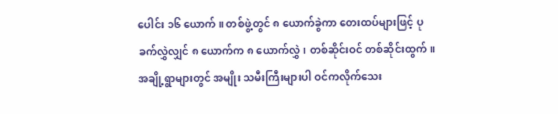ပေါင်း ၁၆ ယောက်။ တစ်ဖွဲ့တွင် ၈ ယောက်ခွဲကာ ‌တေးထပ်များဖြင့် ပုခက်လွှဲလျှင် ၈ ယောက်က ၈ ယောက်လွှဲ၊ တစ်ဆိုင်းဝင် တစ်ဆိုင်းထွက်။ အချို့ရွာများတွင် အမျိုး သမီးကြီးများပါ ဝင်ကလိုက်သေး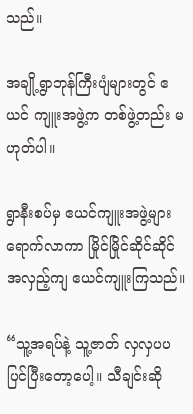သည်။

အချို့ရွာဘုန်ကြီးပျံများတွင် ဧယင် ကျူးအဖွဲ့က တစ်ဖွဲ့တည်း မဟုတ်ပါ။

ရွာနီးစပ်မှ ဧယင်ကျူးအဖွဲ့များ ရောက်လာကာ မြိုင်မြိုင်ဆိုင်ဆိုင် အလှည့်ကျ ဧယင်ကျူးကြသည်။

“သူ့အရပ်နဲ့ သူ့ဇာတ် လှလှပပ ပြင်ပြီးတော့ပေါ့။ သီချင်းဆို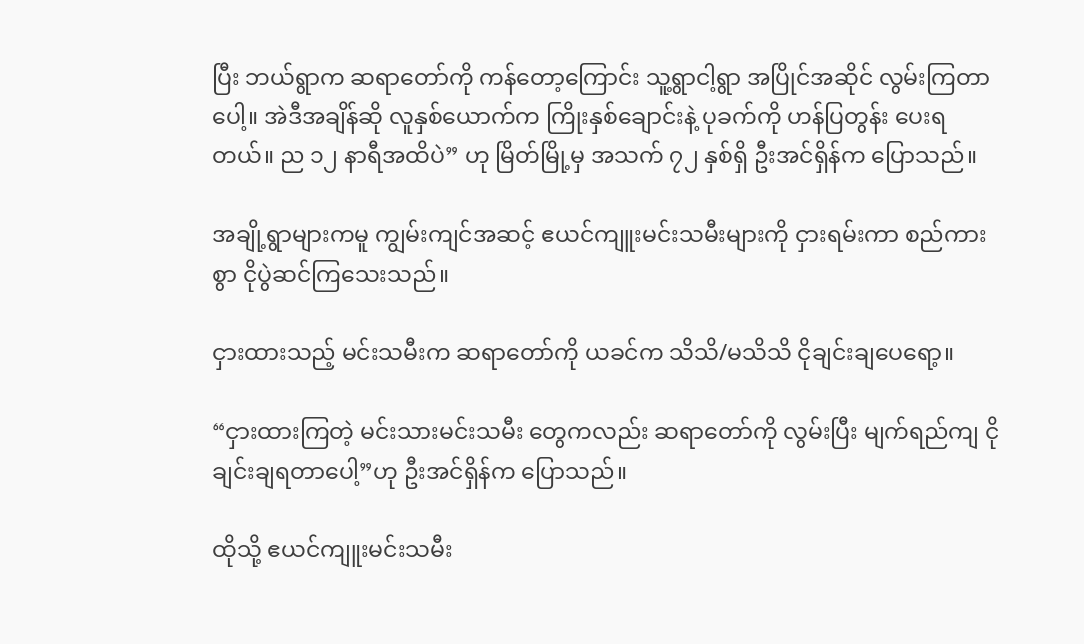ပြီး ဘယ်ရွာက ဆရာတော်ကို ကန်တော့ကြောင်း သူ့ရွာငါ့ရွာ အပြိုင်အဆိုင် လွမ်းကြတာပေါ့။ အဲဒီအချိန်ဆို လူနှစ်ယောက်က ကြိုးနှစ်ချောင်းနဲ့ ပုခက်ကို ဟန်ပြတွန်း ပေးရတယ်။ ည ၁၂ နာရီအထိပဲ” ဟု မြိတ်မြို့မှ အသက် ၇၂ နှစ်ရှိ ဦးအင်ရှိန်က ပြောသည်။

အချို့ရွာများကမူ ကျွမ်းကျင်အဆင့် ဧယင်ကျူးမင်းသမီးများကို ငှားရမ်းကာ စည်ကားစွာ ငိုပွဲဆင်ကြသေးသည်။

ငှားထားသည့် မင်းသမီးက ဆရာတော်ကို ယခင်က သိသိ/မသိသိ ငိုချင်းချပေရော့။

“ငှားထားကြတဲ့ မင်းသားမင်းသမီး တွေကလည်း ဆရာတော်ကို လွမ်းပြီး မျက်ရည်ကျ ငိုချင်းချရတာပေါ့”ဟု ဦးအင်ရှိန်က ပြောသည်။

ထိုသို့ ဧယင်ကျူးမင်းသမီး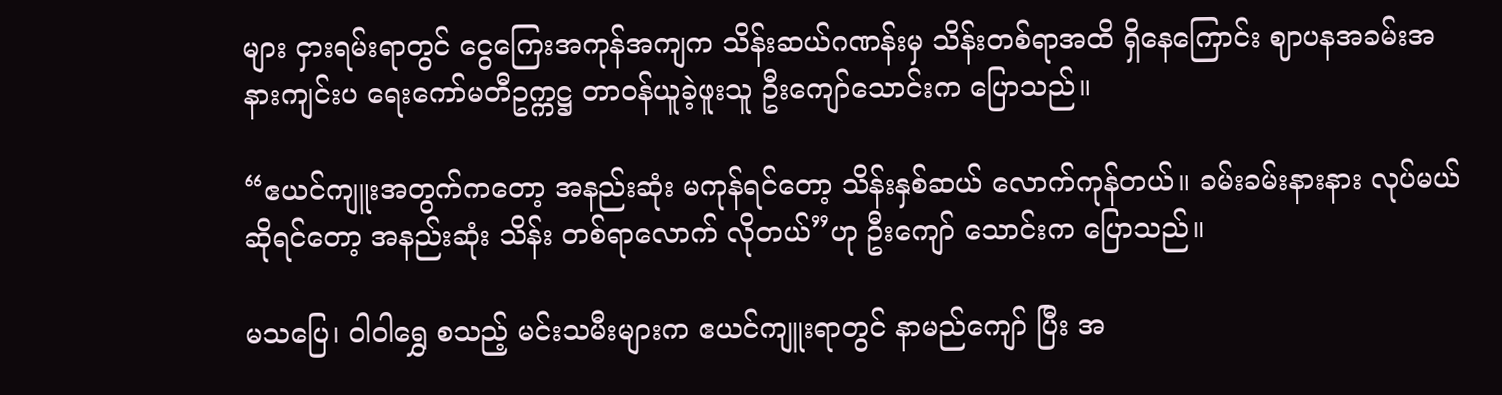များ ငှားရမ်းရာတွင် ငွေကြေးအကုန်အကျက သိန်းဆယ်ဂဏန်းမှ သိန်းတစ်ရာအထိ ရှိနေကြောင်း ဈာပနအခမ်းအနားကျင်းပ ရေးကော်မတီဥက္ကဋ္ဌ တာဝန်ယူခဲ့ဖူးသူ ဦးကျော်သောင်းက ပြောသည်။

“ဧယင်ကျူးအတွက်ကတော့ အနည်းဆုံး မကုန်ရင်တော့ သိန်းနှစ်ဆယ် လောက်ကုန်တယ်။ ခမ်းခမ်းနားနား လုပ်မယ်ဆိုရင်တော့ အနည်းဆုံး သိန်း တစ်ရာလောက် လိုတယ်”ဟု ဦးကျော် သောင်းက ပြောသည်။

မသပြေ၊ ဝါဝါရွှေ စသည့် မင်းသမီးများက ဧယင်ကျူးရာတွင် နာမည်ကျော် ပြီး အ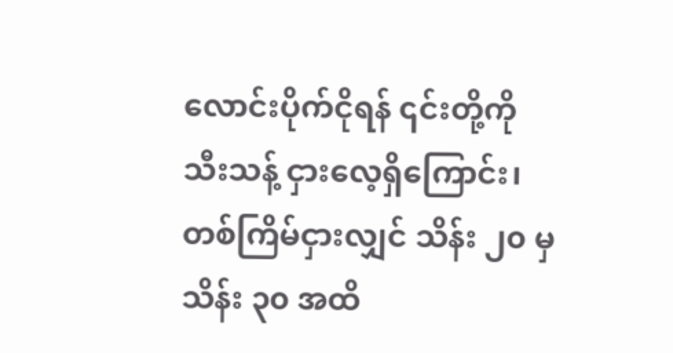လောင်းပိုက်ငိုရန် ၎င်းတို့ကို သီးသန့် ငှားလေ့ရှိကြောင်း၊ တစ်ကြိမ်ငှားလျှင် သိန်း ၂၀ မှ သိန်း ၃၀ အထိ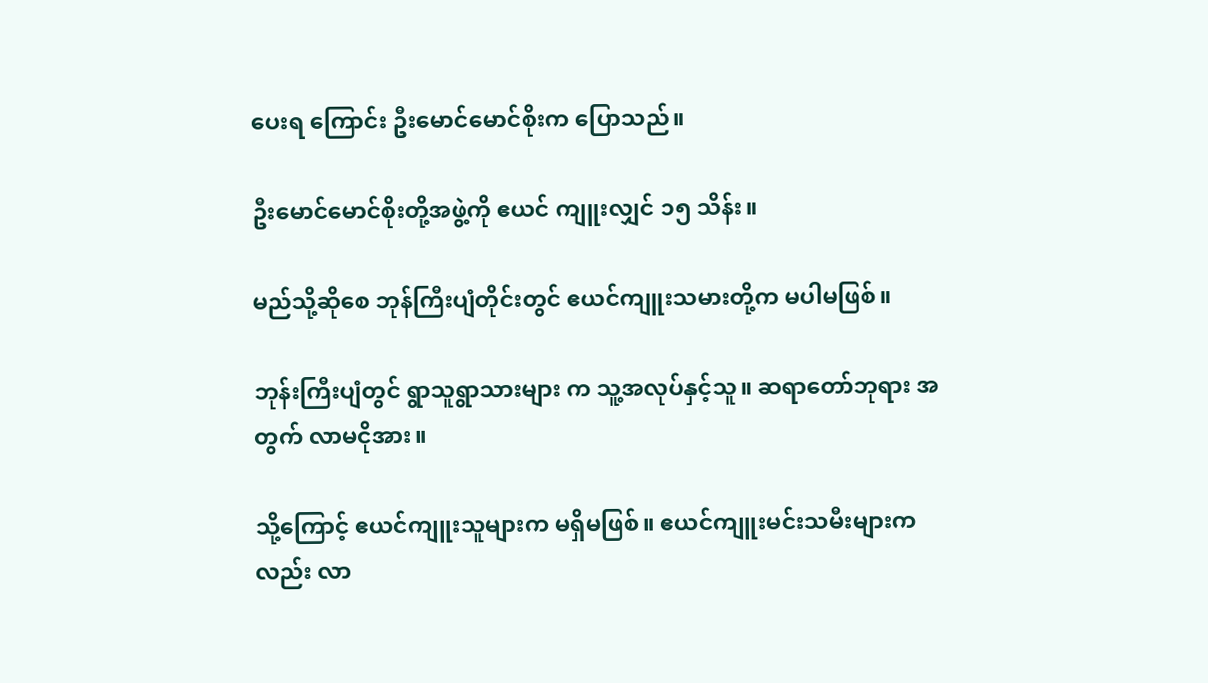ပေးရ ကြောင်း ဦးမောင်မောင်စိုးက ပြောသည်။

ဦးမောင်မောင်စိုးတို့အဖွဲ့ကို ဧယင် ကျူးလျှင် ၁၅ သိန်း။

မည်သို့ဆိုစေ ဘုန်ကြီးပျံတိုင်းတွင် ဧယင်ကျူးသမားတို့က မပါမဖြစ်။

ဘုန်းကြီးပျံတွင် ရွာသူရွာသားများ က သူ့အလုပ်နှင့်သူ။ ဆရာတော်ဘုရား အတွက် လာမငိုအား။

သို့ကြောင့် ဧယင်ကျူးသူများက မရှိမဖြစ်။ ဧယင်ကျူးမင်းသမီးများကလည်း လာ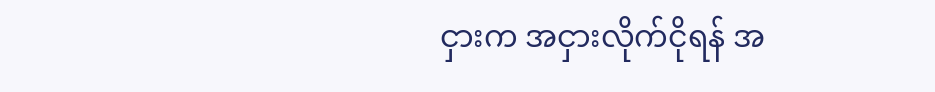ငှားက အငှားလိုက်ငိုရန် အ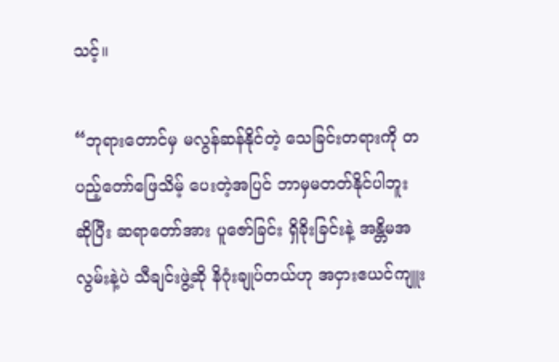သင့်။

“ဘုရားတောင်မှ မလွန်ဆန်နိုင်တဲ့ သေခြင်းတရားကို တပည့်တော်ဖြေသိမ့် ပေးတဲ့အပြင် ဘာမှမတတ်နိုင်ပါဘူး ဆိုပြီး ဆရာတော်အား ပူဇော်ခြင်း ရှိခိုးခြင်းနဲ့ အန္တိမအလွမ်းနဲ့ပဲ သီချင်းဖွဲ့ဆို နိဂုံးချုပ်တယ်ဟု အငှားဧယင်ကျူး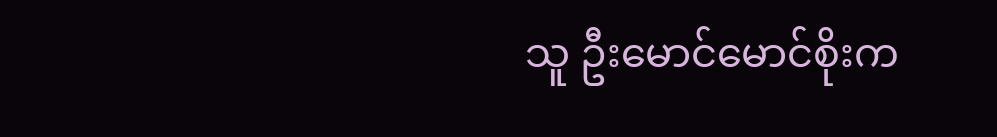သူ ဦးမောင်မောင်စိုးက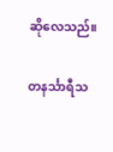ဆိုလေသည်။

တနင်္သာရီသ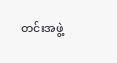တင်းအဖွဲ့